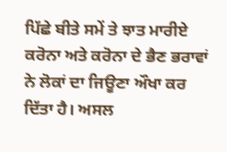ਪਿੱਛੇ ਬੀਤੇ ਸਮੇਂ ਤੇ ਝਾਤ ਮਾਰੀਏ
ਕਰੋਨਾ ਅਤੇ ਕਰੋਨਾ ਦੇ ਭੈਣ ਭਰਾਵਾਂ ਨੇ ਲੋਕਾਂ ਦਾ ਜਿਊਣਾ ਔਖਾ ਕਰ ਦਿੱਤਾ ਹੈ। ਅਸਲ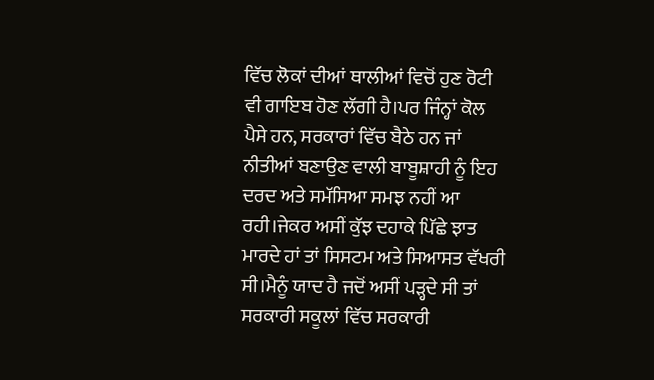ਵਿੱਚ ਲੋਕਾਂ ਦੀਆਂ ਥਾਲੀਆਂ ਵਿਚੋਂ ਹੁਣ ਰੋਟੀ ਵੀ ਗਾਇਬ ਹੋਣ ਲੱਗੀ ਹੈ।ਪਰ ਜਿੰਨ੍ਹਾਂ ਕੋਲ ਪੈਸੇ ਹਨ, ਸਰਕਾਰਾਂ ਵਿੱਚ ਬੈਠੇ ਹਨ ਜਾਂ ਨੀਤੀਆਂ ਬਣਾਉਣ ਵਾਲੀ ਬਾਬੂਸ਼ਾਹੀ ਨੂੰ ਇਹ ਦਰਦ ਅਤੇ ਸਮੱਸਿਆ ਸਮਝ ਨਹੀਂ ਆ ਰਹੀ।ਜੇਕਰ ਅਸੀਂ ਕੁੱਝ ਦਹਾਕੇ ਪਿੱਛੇ ਝਾਤ ਮਾਰਦੇ ਹਾਂ ਤਾਂ ਸਿਸਟਮ ਅਤੇ ਸਿਆਸਤ ਵੱਖਰੀ ਸੀ।ਮੈਨੂੰ ਯਾਦ ਹੈ ਜਦੋਂ ਅਸੀਂ ਪੜ੍ਹਦੇ ਸੀ ਤਾਂ ਸਰਕਾਰੀ ਸਕੂਲਾਂ ਵਿੱਚ ਸਰਕਾਰੀ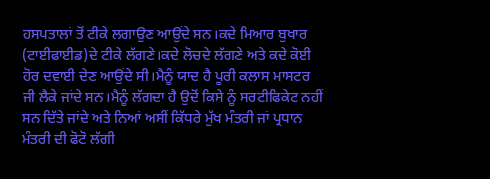ਹਸਪਤਾਲਾਂ ਤੋਂ ਟੀਕੇ ਲਗਾਉਣ ਆਉਂਦੇ ਸਨ।ਕਦੇ ਮਿਆਰ ਬੁਖਾਰ (ਟਾਈਫਾਈਡ)ਦੇ ਟੀਕੇ ਲੱਗਣੇ।ਕਦੇ ਲੋਚਦੇ ਲੱਗਣੇ ਅਤੇ ਕਦੇ ਕੋਈ ਹੋਰ ਦਵਾਈ ਦੇਣ ਆਉਂਦੇ ਸੀ।ਮੈਨੂੰ ਯਾਦ ਹੈ ਪੂਰੀ ਕਲਾਸ ਮਾਸਟਰ ਜੀ ਲੈਕੇ ਜਾਂਦੇ ਸਨ।ਮੈਨੂੰ ਲੱਗਦਾ ਹੈ ਉਦੋਂ ਕਿਸੇ ਨੂੰ ਸਰਟੀਫਿਕੇਟ ਨਹੀਂ ਸਨ ਦਿੱਤੇ ਜਾਂਦੇ ਅਤੇ ਨਿਆਂ ਅਸੀਂ ਕਿੱਧਰੇ ਮੁੱਖ ਮੰਤਰੀ ਜਾਂ ਪ੍ਰਧਾਨ ਮੰਤਰੀ ਦੀ ਫੋਟੋ ਲੱਗੀ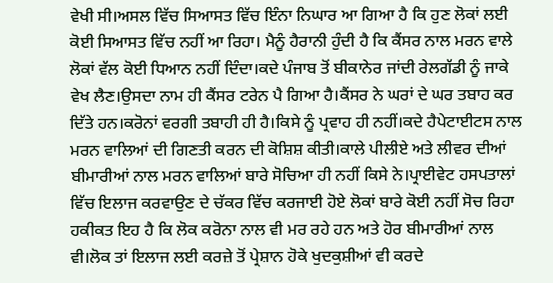ਵੇਖੀ ਸੀ।ਅਸਲ ਵਿੱਚ ਸਿਆਸਤ ਵਿੱਚ ਇੰਨਾ ਨਿਘਾਰ ਆ ਗਿਆ ਹੈ ਕਿ ਹੁਣ ਲੋਕਾਂ ਲਈ ਕੋਈ ਸਿਆਸਤ ਵਿੱਚ ਨਹੀਂ ਆ ਰਿਹਾ। ਮੈਨੂੰ ਹੈਰਾਨੀ ਹੁੰਦੀ ਹੈ ਕਿ ਕੈਂਸਰ ਨਾਲ ਮਰਨ ਵਾਲੇ ਲੋਕਾਂ ਵੱਲ ਕੋਈ ਧਿਆਨ ਨਹੀਂ ਦਿੰਦਾ।ਕਦੇ ਪੰਜਾਬ ਤੋਂ ਬੀਕਾਨੇਰ ਜਾਂਦੀ ਰੇਲਗੱਡੀ ਨੂੰ ਜਾਕੇ ਵੇਖ ਲੈਣ।ਉਸਦਾ ਨਾਮ ਹੀ ਕੈਂਸਰ ਟਰੇਨ ਪੈ ਗਿਆ ਹੈ।ਕੈਂਸਰ ਨੇ ਘਰਾਂ ਦੇ ਘਰ ਤਬਾਹ ਕਰ ਦਿੱਤੇ ਹਨ।ਕਰੋਨਾਂ ਵਰਗੀ ਤਬਾਹੀ ਹੀ ਹੈ।ਕਿਸੇ ਨੂੰ ਪ੍ਰਵਾਹ ਹੀ ਨਹੀਂ।ਕਦੇ ਹੈਪੇਟਾਈਟਸ ਨਾਲ ਮਰਨ ਵਾਲਿਆਂ ਦੀ ਗਿਣਤੀ ਕਰਨ ਦੀ ਕੋਸ਼ਿਸ਼ ਕੀਤੀ।ਕਾਲੇ ਪੀਲੀਏ ਅਤੇ ਲੀਵਰ ਦੀਆਂ ਬੀਮਾਰੀਆਂ ਨਾਲ ਮਰਨ ਵਾਲਿਆਂ ਬਾਰੇ ਸੋਚਿਆ ਹੀ ਨਹੀਂ ਕਿਸੇ ਨੇ।ਪ੍ਰਾਈਵੇਟ ਹਸਪਤਾਲਾਂ ਵਿੱਚ ਇਲਾਜ ਕਰਵਾਉਣ ਦੇ ਚੱਕਰ ਵਿੱਚ ਕਰਜਾਈ ਹੋਏ ਲੋਕਾਂ ਬਾਰੇ ਕੋਈ ਨਹੀਂ ਸੋਚ ਰਿਹਾ ਹਕੀਕਤ ਇਹ ਹੈ ਕਿ ਲੋਕ ਕਰੋਨਾ ਨਾਲ ਵੀ ਮਰ ਰਹੇ ਹਨ ਅਤੇ ਹੋਰ ਬੀਮਾਰੀਆਂ ਨਾਲ ਵੀ।ਲੋਕ ਤਾਂ ਇਲਾਜ ਲਈ ਕਰਜ਼ੇ ਤੋਂ ਪ੍ਰੇਸ਼ਾਨ ਹੋਕੇ ਖੁਦਕੁਸ਼ੀਆਂ ਵੀ ਕਰਦੇ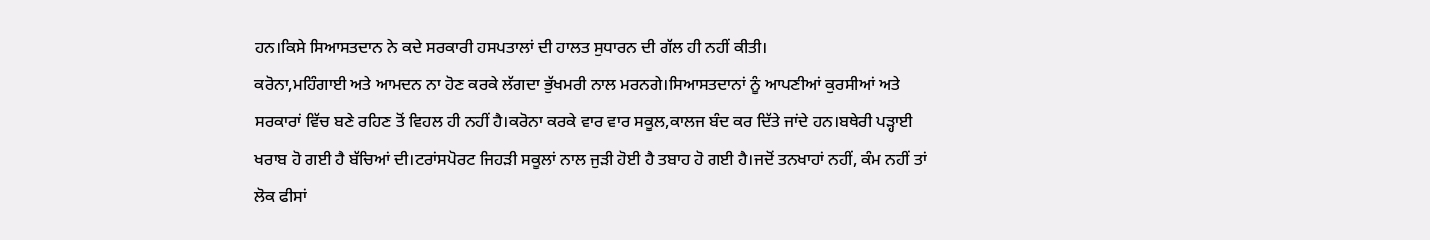ਹਨ।ਕਿਸੇ ਸਿਆਸਤਦਾਨ ਨੇ ਕਦੇ ਸਰਕਾਰੀ ਹਸਪਤਾਲਾਂ ਦੀ ਹਾਲਤ ਸੁਧਾਰਨ ਦੀ ਗੱਲ ਹੀ ਨਹੀਂ ਕੀਤੀ।
ਕਰੋਨਾ,ਮਹਿੰਗਾਈ ਅਤੇ ਆਮਦਨ ਨਾ ਹੋਣ ਕਰਕੇ ਲੱਗਦਾ ਭੁੱਖਮਰੀ ਨਾਲ ਮਰਨਗੇ।ਸਿਆਸਤਦਾਨਾਂ ਨੂੰ ਆਪਣੀਆਂ ਕੁਰਸੀਆਂ ਅਤੇ ਸਰਕਾਰਾਂ ਵਿੱਚ ਬਣੇ ਰਹਿਣ ਤੋਂ ਵਿਹਲ ਹੀ ਨਹੀਂ ਹੈ।ਕਰੋਨਾ ਕਰਕੇ ਵਾਰ ਵਾਰ ਸਕੂਲ,ਕਾਲਜ ਬੰਦ ਕਰ ਦਿੱਤੇ ਜਾਂਦੇ ਹਨ।ਬਥੇਰੀ ਪੜ੍ਹਾਈ ਖਰਾਬ ਹੋ ਗਈ ਹੈ ਬੱਚਿਆਂ ਦੀ।ਟਰਾਂਸਪੋਰਟ ਜਿਹੜੀ ਸਕੂਲਾਂ ਨਾਲ ਜੁੜੀ ਹੋਈ ਹੈ ਤਬਾਹ ਹੋ ਗਈ ਹੈ।ਜਦੋਂ ਤਨਖਾਹਾਂ ਨਹੀਂ, ਕੰਮ ਨਹੀਂ ਤਾਂ ਲੋਕ ਫੀਸਾਂ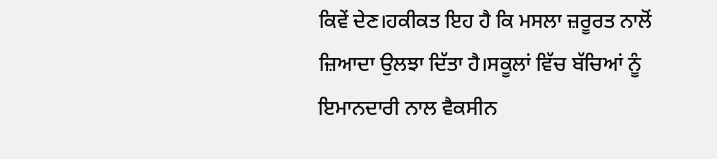ਕਿਵੇਂ ਦੇਣ।ਹਕੀਕਤ ਇਹ ਹੈ ਕਿ ਮਸਲਾ ਜ਼ਰੂਰਤ ਨਾਲੋਂ ਜ਼ਿਆਦਾ ਉਲਝਾ ਦਿੱਤਾ ਹੈ।ਸਕੂਲਾਂ ਵਿੱਚ ਬੱਚਿਆਂ ਨੂੰ ਇਮਾਨਦਾਰੀ ਨਾਲ ਵੈਕਸੀਨ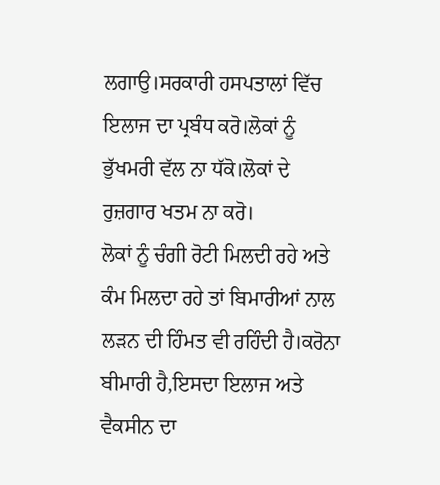ਲਗਾਉ।ਸਰਕਾਰੀ ਹਸਪਤਾਲਾਂ ਵਿੱਚ ਇਲਾਜ ਦਾ ਪ੍ਰਬੰਧ ਕਰੋ।ਲੋਕਾਂ ਨੂੰ ਭੁੱਖਮਰੀ ਵੱਲ ਨਾ ਧੱਕੋ।ਲੋਕਾਂ ਦੇ ਰੁਜ਼ਗਾਰ ਖਤਮ ਨਾ ਕਰੋ।
ਲੋਕਾਂ ਨੂੰ ਚੰਗੀ ਰੋਟੀ ਮਿਲਦੀ ਰਹੇ ਅਤੇ ਕੰਮ ਮਿਲਦਾ ਰਹੇ ਤਾਂ ਬਿਮਾਰੀਆਂ ਨਾਲ ਲੜਨ ਦੀ ਹਿੰਮਤ ਵੀ ਰਹਿੰਦੀ ਹੈ।ਕਰੋਨਾ ਬੀਮਾਰੀ ਹੈ,ਇਸਦਾ ਇਲਾਜ ਅਤੇ ਵੈਕਸੀਨ ਦਾ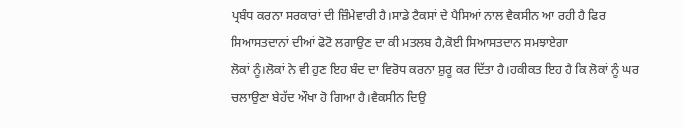ਪ੍ਰਬੰਧ ਕਰਨਾ ਸਰਕਾਰਾਂ ਦੀ ਜ਼ਿੰਮੇਵਾਰੀ ਹੈ।ਸਾਡੇ ਟੈਕਸਾਂ ਦੇ ਪੈਸਿਆਂ ਨਾਲ ਵੈਕਸੀਨ ਆ ਰਹੀ ਹੈ ਫਿਰ ਸਿਆਸਤਦਾਨਾਂ ਦੀਆਂ ਫੋਟੋ ਲਗਾਉਣ ਦਾ ਕੀ ਮਤਲਬ ਹੈ,ਕੋਈ ਸਿਆਸਤਦਾਨ ਸਮਝਾਏਗਾ
ਲੋਕਾਂ ਨੂੰ।ਲੋਕਾਂ ਨੇ ਵੀ ਹੁਣ ਇਹ ਬੰਦ ਦਾ ਵਿਰੋਧ ਕਰਨਾ ਸ਼ੁਰੂ ਕਰ ਦਿੱਤਾ ਹੈ।ਹਕੀਕਤ ਇਹ ਹੈ ਕਿ ਲੋਕਾਂ ਨੂੰ ਘਰ ਚਲਾਉਣਾ ਬੇਹੱਦ ਔਖਾ ਹੋ ਗਿਆ ਹੈ।ਵੈਕਸੀਨ ਦਿਉ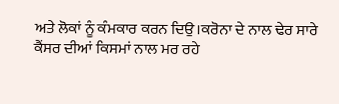ਅਤੇ ਲੋਕਾਂ ਨੂੰ ਕੰਮਕਾਰ ਕਰਨ ਦਿਉ।ਕਰੋਨਾ ਦੇ ਨਾਲ ਢੇਰ ਸਾਰੇ ਕੈਂਸਰ ਦੀਆਂ ਕਿਸਮਾਂ ਨਾਲ ਮਰ ਰਹੇ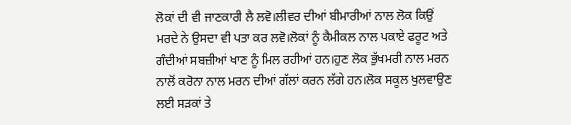ਲੋਕਾਂ ਦੀ ਵੀ ਜਾਣਕਾਰੀ ਲੈ ਲਵੋ।ਲੀਵਰ ਦੀਆਂ ਬੀਮਾਰੀਆਂ ਨਾਲ ਲੋਕ ਕਿਉਂ ਮਰਦੇ ਨੇ ਉਸਦਾ ਵੀ ਪਤਾ ਕਰ ਲਵੋ।ਲੋਕਾਂ ਨੂੰ ਕੈਮੀਕਲ ਨਾਲ ਪਕਾਏ ਫਰੂਟ ਅਤੇ ਗੰਦੀਆਂ ਸਬਜ਼ੀਆਂ ਖਾਣ ਨੂੰ ਮਿਲ ਰਹੀਆਂ ਹਨ।ਹੁਣ ਲੋਕ ਭੁੱਖਮਰੀ ਨਾਲ ਮਰਨ ਨਾਲੋਂ ਕਰੋਨਾ ਨਾਲ ਮਰਨ ਦੀਆਂ ਗੱਲਾਂ ਕਰਨ ਲੱਗੇ ਹਨ।ਲੋਕ ਸਕੂਲ ਖੁਲਵਾਉਣ ਲਈ ਸੜਕਾਂ ਤੇ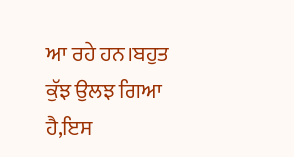ਆ ਰਹੇ ਹਨ।ਬਹੁਤ ਕੁੱਝ ਉਲਝ ਗਿਆ ਹੈ,ਇਸ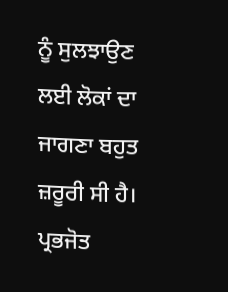ਨੂੰ ਸੁਲਝਾਉਣ ਲਈ ਲੋਕਾਂ ਦਾ ਜਾਗਣਾ ਬਹੁਤ ਜ਼ਰੂਰੀ ਸੀ ਹੈ। ਪ੍ਰਭਜੋਤ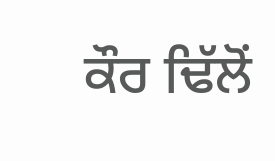ਕੌਰ ਢਿੱਲੋਂ